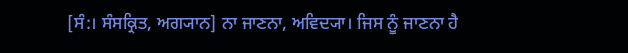[ਸੰ:। ਸੰਸਕ੍ਰਿਤ, ਅਗ੍ਯਾਨ] ਨਾ ਜਾਣਨਾ, ਅਵਿਦ੍ਯਾ। ਜਿਸ ਨੂੰ ਜਾਣਨਾ ਹੈ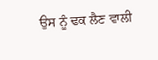ਉਸ ਨੂੰ ਢਕ ਲੈਣ ਵਾਲੀ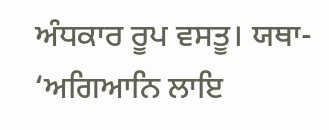ਅੰਧਕਾਰ ਰੂਪ ਵਸਤੂ। ਯਥਾ- ‘ਅਗਿਆਨਿ ਲਾਇ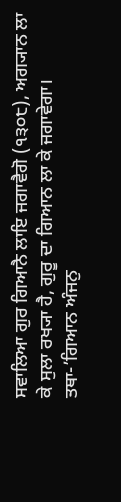ਸਵਾਲਿਆ ਗੁਰ ਗਿਆਨੈ ਲਾਇ ਜਗਾਵੈਗੋ (੧੩੦੮), ਅਗ੍ਯਾਨ ਲਾ ਕੇ ਸੁਲਾ ਰਖ੍ਯਾ ਹੈ, ਗੁਰੂ ਦਾ ਗਿਆਨ ਲਾ ਕੇ ਜਗਾਵੇਗਾ। ਤਥਾ-’ਗਿਆਨ ਅੰਜਨੁ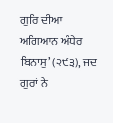ਗੁਰਿ ਦੀਆ ਅਗਿਆਨ ਅੰਧੇਰ ਬਿਨਾਸੁ’ (੨੯੩), ਜਦ ਗੁਰਾਂ ਨੇ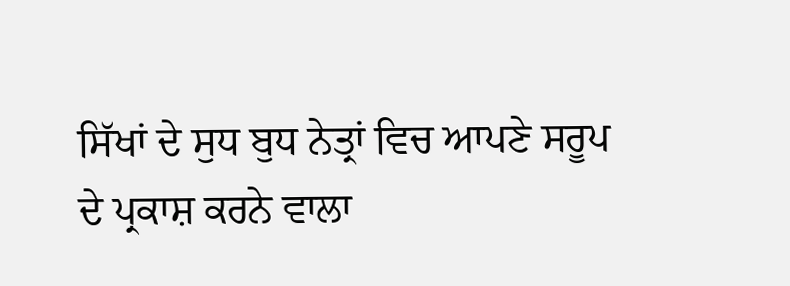ਸਿੱਖਾਂ ਦੇ ਸੁਧ ਬੁਧ ਨੇਤ੍ਰਾਂ ਵਿਚ ਆਪਣੇ ਸਰੂਪ ਦੇ ਪ੍ਰਕਾਸ਼ ਕਰਨੇ ਵਾਲਾ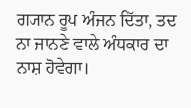ਗ੍ਯਾਨ ਰੂਪ ਅੰਜਨ ਦਿੱਤਾ, ਤਦ ਨਾ ਜਾਨਣੇ ਵਾਲੇ ਅੰਧਕਾਰ ਦਾ ਨਾਸ਼ ਹੋਵੇਗਾ।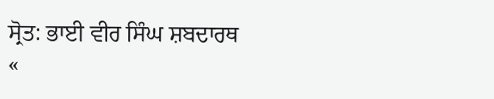ਸ੍ਰੋਤ: ਭਾਈ ਵੀਰ ਸਿੰਘ ਸ਼ਬਦਾਰਥ
«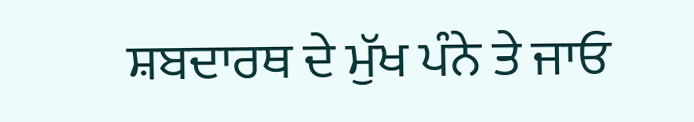ਸ਼ਬਦਾਰਥ ਦੇ ਮੁੱਖ ਪੰਨੇ ਤੇ ਜਾਓ